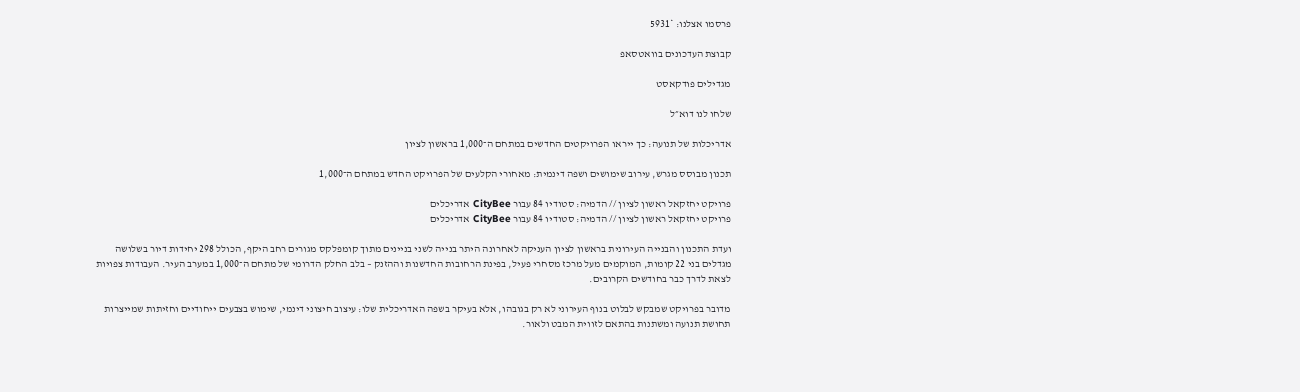פרסמו אצלנו: *5931

קבוצת העדכונים בוואטסאפ

מגדילים פודקאסט

שלחו לנו דוא״ל

אדריכלות של תנועה: כך ייראו הפרויקטים החדשים במתחם ה־1,000 בראשון לציון

תכנון מבוסס מגרש, עירוב שימושים ושפה דינמית: מאחורי הקלעים של הפרויקט החדש במתחם ה־1,000

פרויקט יחזקאל ראשון לציון // הדמיה: סטודיו 84 עבור CityBee אדריכלים
פרויקט יחזקאל ראשון לציון // הדמיה: סטודיו 84 עבור CityBee אדריכלים

ועדת התכנון והבנייה העירונית בראשון לציון העניקה לאחרונה היתר בנייה לשני בניינים מתוך קומפלקס מגורים רחב היקף, הכולל 298 יחידות דיור בשלושה מגדלים בני 22 קומות, המוקמים מעל מרכז מסחרי פעיל, בפינת הרחובות החדשנות וההזנק – בלב החלק הדרומי של מתחם ה־1,000 במערב העיר. העבודות צפויות לצאת לדרך כבר בחודשים הקרובים.

מדובר בפרויקט שמבקש לבלוט בנוף העירוני לא רק בגובהו, אלא בעיקר בשפה האדריכלית שלו: עיצוב חיצוני דינמי, שימוש בצבעים ייחודיים וחזיתות שמייצרות תחושת תנועה ומשתנות בהתאם לזווית המבט ולאור.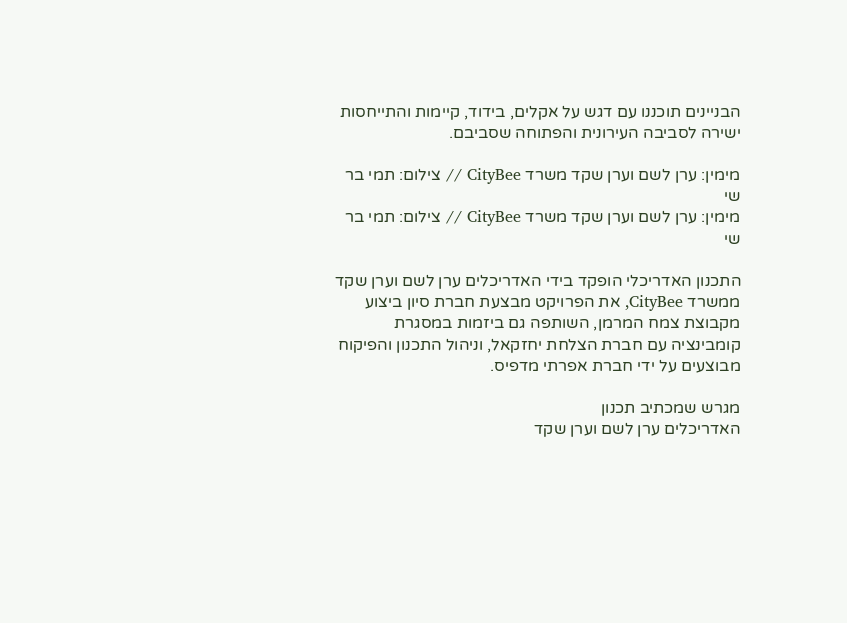הבניינים תוכננו עם דגש על אקלים, בידוד, קיימות והתייחסות ישירה לסביבה העירונית והפתוחה שסביבם.

מימין: ערן לשם וערן שקד משרד CityBee // צילום: תמי בר שי
מימין: ערן לשם וערן שקד משרד CityBee // צילום: תמי בר שי

התכנון האדריכלי הופקד בידי האדריכלים ערן לשם וערן שקד ממשרד CityBee, את הפרויקט מבצעת חברת סיון ביצוע מקבוצת צמח המרמן, השותפה גם ביזמות במסגרת קומבינציה עם חברת הצלחת יחזקאל, וניהול התכנון והפיקוח מבוצעים על ידי חברת אפרתי מדפיס.

מגרש שמכתיב תכנון
האדריכלים ערן לשם וערן שקד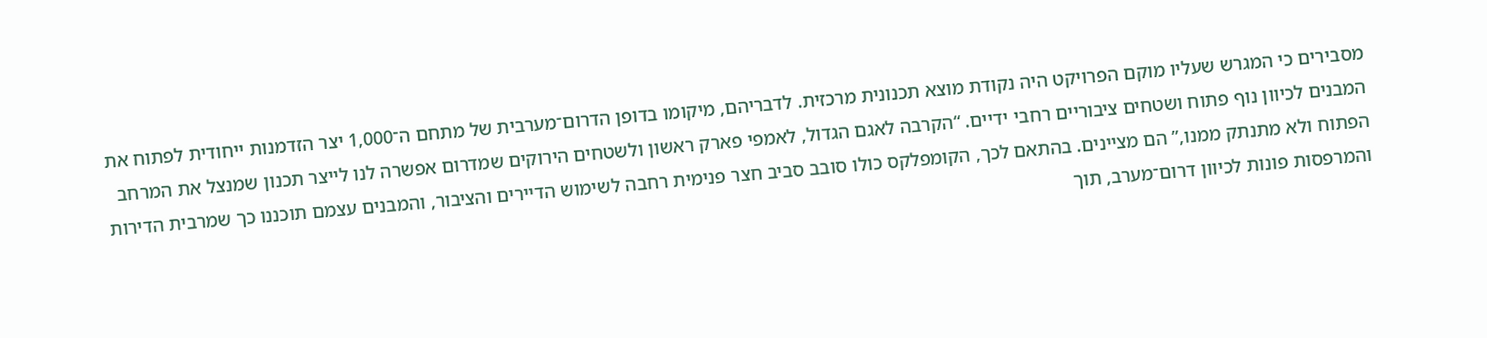מסבירים כי המגרש שעליו מוקם הפרויקט היה נקודת מוצא תכנונית מרכזית. לדבריהם, מיקומו בדופן הדרום־מערבית של מתחם ה־1,000 יצר הזדמנות ייחודית לפתוח את המבנים לכיוון נוף פתוח ושטחים ציבוריים רחבי ידיים. “הקרבה לאגם הגדול, לאמפי פארק ראשון ולשטחים הירוקים שמדרום אפשרה לנו לייצר תכנון שמנצל את המרחב הפתוח ולא מתנתק ממנו,” הם מציינים. בהתאם לכך, הקומפלקס כולו סובב סביב חצר פנימית רחבה לשימוש הדיירים והציבור, והמבנים עצמם תוכננו כך שמרבית הדירות והמרפסות פונות לכיוון דרום־מערב, תוך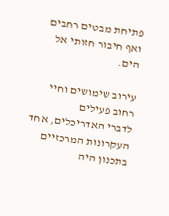פתיחת מבטים רחבים ואף חיבור חזותי אל הים.

עירוב שימושים וחיי רחוב פעילים
לדברי האדריכלים, אחד העקרונות המרכזיים בתכנון היה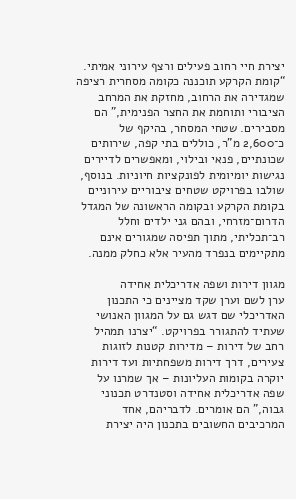יצירת חיי רחוב פעילים ורצף עירוני אמיתי. “קומת הקרקע תוכננה כקומה מסחרית רציפה שמגדירה את הרחוב, מחזקת את המרחב הציבורי ותוחמת את החצר הפנימית,” הם מסבירים. שטחי המסחר, בהיקף של כ־2,600 מ"ר, כוללים בתי קפה, שירותים שכונתיים, פנאי ובילוי, ומאפשרים לדיירים נגישות יומיומית לפונקציות חיוניות. בנוסף, שולבו בפרויקט שטחים ציבוריים עירוניים בקומת הקרקע ובקומה הראשונה של המגדל הדרום־מזרחי, ובהם גני ילדים וחלל רב־תכליתי, מתוך תפיסה שמגורים אינם מתקיימים בנפרד מהעיר אלא כחלק ממנה.

מגוון דירות ושפה אדריכלית אחידה
ערן לשם וערן שקד מציינים כי התכנון האדריכלי שם דגש גם על המגוון האנושי שעתיד להתגורר בפרויקט. “יצרנו תמהיל רחב של דירות – מדירות קטנות לזוגות צעירים, דרך דירות משפחתיות ועד דירות יוקרה בקומות העליונות – אך שמרנו על שפה אדריכלית אחידה וסטנדרט תכנוני גבוה,” הם אומרים. לדבריהם, אחד המרכיבים החשובים בתכנון היה יצירת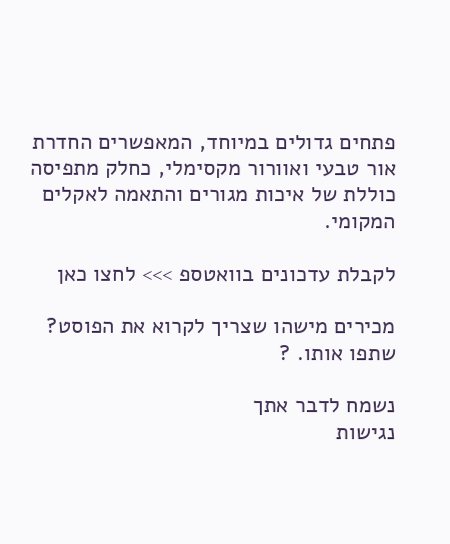פתחים גדולים במיוחד, המאפשרים החדרת אור טבעי ואוורור מקסימלי, כחלק מתפיסה כוללת של איכות מגורים והתאמה לאקלים המקומי.

לקבלת עדכונים בוואטספ >>> לחצו כאן

מכירים מישהו שצריך לקרוא את הפוסט? שתפו אותו. ?

נשמח לדבר אתך
נגישות